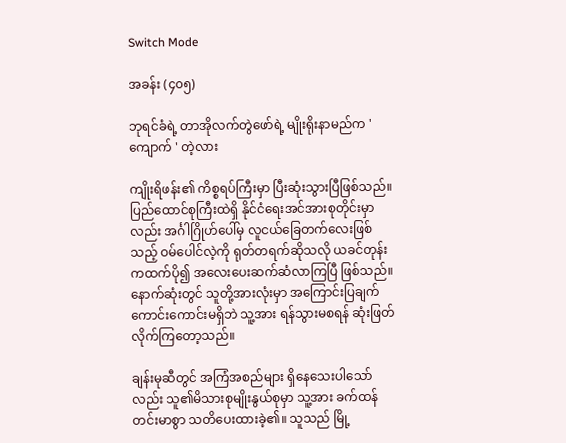Switch Mode

အခန်း (၄၀၅)

ဘုရင်ခံရဲ့ တာအိုလက်တွဲဖော်ရဲ့ မျိုးရိုးနာမည်က ' ကျောက် ' တဲ့လား

ကျိုးရိဖန်း၏ ကိစ္စရပ်ကြီးမှာ ပြီးဆုံးသွားပြီဖြစ်သည်။ ပြည်ထောင်စုကြီးထဲရှိ နိုင်ငံရေးအင်အားစုတိုင်းမှာလည်း အင်္ဂါဂြိုဟ်ပေါ်မှ လူငယ်ခြေတက်လေးဖြစ်သည့် ဝမ်ပေါင်လဲ့ကို ရုတ်တရက်ဆိုသလို ယခင်တုန်းကထက်ပို၍ အလေးပေးဆက်ဆံလာကြပြီ ဖြစ်သည်။ နောက်ဆုံးတွင် သူတို့အားလုံးမှာ အကြောင်းပြချက်ကောင်းကောင်းမရှိဘဲ သူ့အား ရန်သွားမစရန် ဆုံးဖြတ်လိုက်ကြတော့သည်။

ချန်းမုဆီတွင် အကြံအစည်များ ရှိနေသေးပါသော်လည်း သူ၏မိသားစုမျိုးနွယ်စုမှာ သူ့အား ခက်ထန်တင်းမာစွာ သတိပေးထားခဲ့၏။ သူသည် မြို့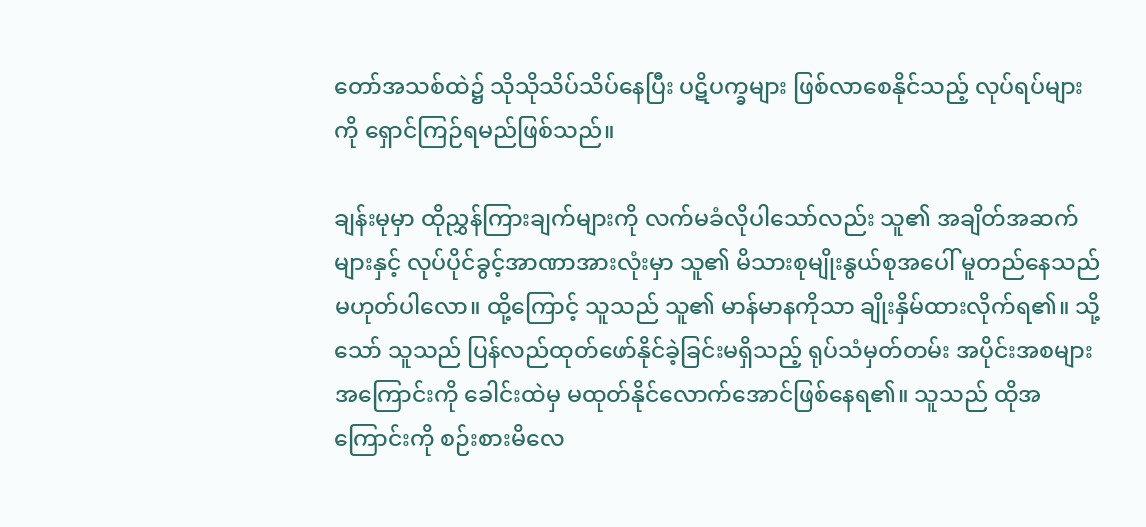တော်အသစ်ထဲ၌ သိုသိုသိပ်သိပ်နေပြီး ပဋိပက္ခများ ဖြစ်လာစေနိုင်သည့် လုပ်ရပ်များကို ရှောင်ကြဉ်ရမည်ဖြစ်သည်။

ချန်းမုမှာ ထိုညွှန်ကြားချက်များကို လက်မခံလိုပါသော်လည်း သူ၏ အချိတ်အဆက်များနှင့် လုပ်ပိုင်ခွင့်အာဏာအားလုံးမှာ သူ၏ မိသားစုမျိုးနွယ်စုအပေါ် မူတည်နေသည် မဟုတ်ပါလော။ ထို့ကြောင့် သူသည် သူ၏ မာန်မာနကိုသာ ချိုးနှိမ်ထားလိုက်ရ၏။ သို့သော် သူသည် ပြန်လည်ထုတ်ဖော်နိုင်ခဲ့ခြင်းမရှိသည့် ရုပ်သံမှတ်တမ်း အပိုင်းအစများအကြောင်းကို ခေါင်းထဲမှ မထုတ်နိုင်လောက်အောင်ဖြစ်နေရ၏။ သူသည် ထိုအကြောင်းကို စဉ်းစားမိလေ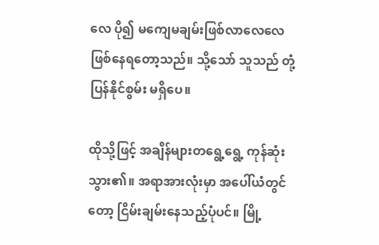လေ ပို၍ မကျေမချမ်းဖြစ်လာလေလေ ဖြစ်နေရတော့သည်။ သို့သော် သူသည် တုံ့ပြန်နိုင်စွမ်း မရှိပေ။

ထိုသို့ဖြင့် အချိန်များတရွေ့ရွေ့ ကုန်ဆုံးသွား၏။ အရာအားလုံးမှာ အပေါ်ယံတွင်တော့ ငြိမ်းချမ်းနေသည့်ပုံပင်။ မြို့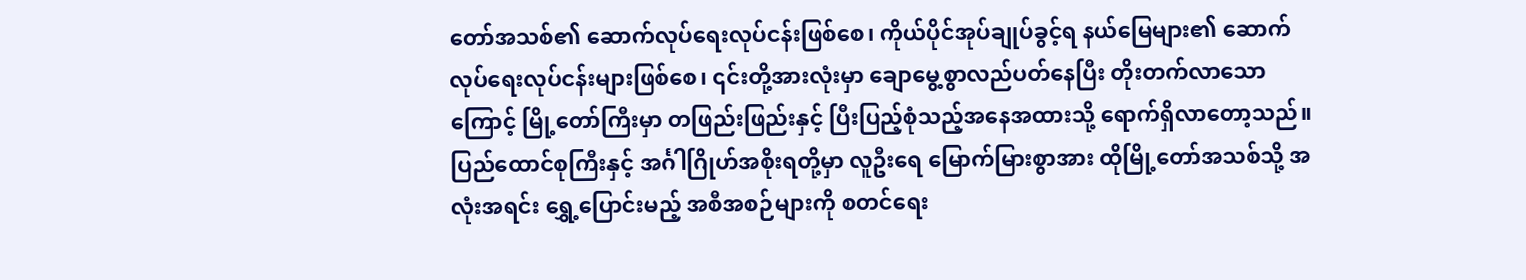တော်အသစ်၏ ဆောက်လုပ်ရေးလုပ်ငန်းဖြစ်စေ၊ ကိုယ်ပိုင်အုပ်ချုပ်ခွင့်ရ နယ်မြေများ၏ ဆောက်လုပ်ရေးလုပ်ငန်းများဖြစ်စေ၊ ၎င်းတို့အားလုံးမှာ ချောမွေ့စွာလည်ပတ်နေပြီး တိုးတက်လာသောကြောင့် မြို့တော်ကြီးမှာ တဖြည်းဖြည်းနှင့် ပြီးပြည့်စုံသည့်အနေအထားသို့ ရောက်ရှိလာတော့သည်။ ပြည်ထောင်စုကြီးနှင့် အင်္ဂါဂြိုဟ်အစိုးရတို့မှာ လူဦးရေ မြောက်မြားစွာအား ထိုမြို့တော်အသစ်သို့ အလုံးအရင်း ရွှေ့ပြောင်းမည့် အစီအစဉ်များကို စတင်ရေး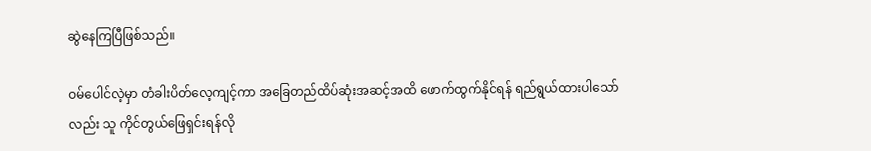ဆွဲနေကြပြီဖြစ်သည်။

ဝမ်ပေါင်လဲ့မှာ တံခါးပိတ်လေ့ကျင့်ကာ အခြေတည်ထိပ်ဆုံးအဆင့်အထိ ဖောက်ထွက်နိုင်ရန် ရည်ရွယ်ထားပါသော်လည်း သူ ကိုင်တွယ်ဖြေရှင်းရန်လို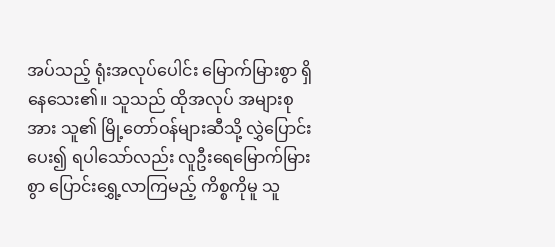အပ်သည့် ရုံးအလုပ်ပေါင်း မြောက်မြားစွာ ရှိနေသေး၏။ သူသည် ထိုအလုပ် အများစုအား သူ၏ မြို့တော်ဝန်များဆီသို့ လွှဲပြောင်းပေး၍ ရပါသော်လည်း လူဦးရေမြောက်မြားစွာ ပြောင်းရွှေ့လာကြမည့် ကိစ္စကိုမူ သူ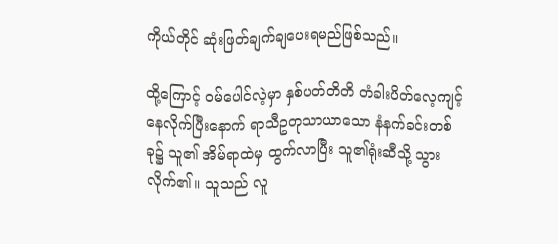ကိုယ်တိုင် ဆုံးဖြတ်ချက်ချပေးရမည်ဖြစ်သည်။

ထို့ကြောင့် ဝမ်ပေါင်လဲ့မှာ နှစ်ပတ်တိတိ တံခါးပိတ်လေ့ကျင့်နေလိုက်ပြီးနောက် ရာသီဥတုသာယာသော နံနက်ခင်းတစ်ခု၌ သူ၏ အိမ်ရာထဲမှ ထွက်လာပြီး သူ၏ရုံးဆီသို့ သွားလိုက်၏။ သူသည် လူ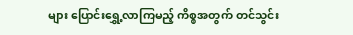များ ပြောင်းရွှေ့လာကြမည့် ကိစ္စအတွက် တင်သွင်း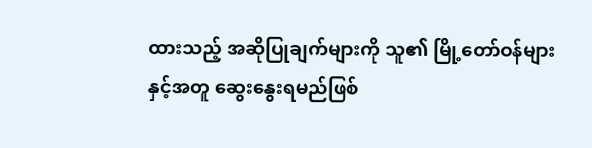ထားသည့် အဆိုပြုချက်များကို သူ၏ မြို့တော်ဝန်များနှင့်အတူ ဆွေး‌နွေးရမည်ဖြစ်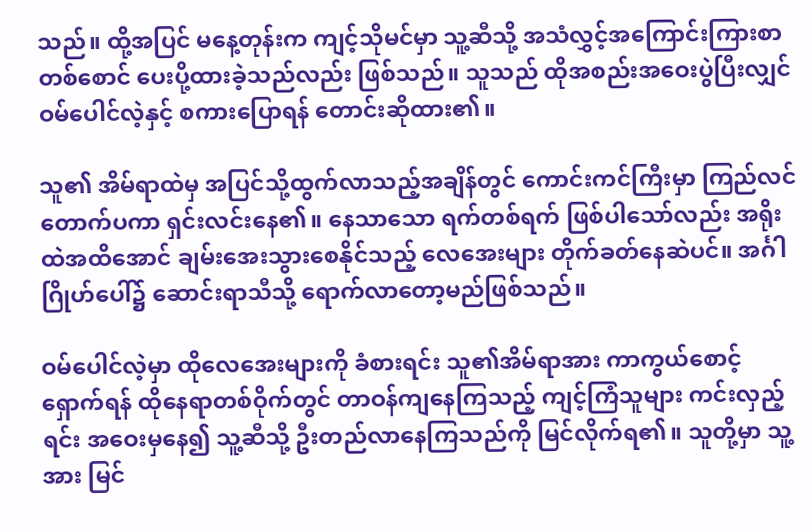သည်။ ထို့အပြင် မနေ့တုန်းက ကျင့်သိုမင်မှာ သူ့ဆီသို့ အသံလွှင့်အကြောင်းကြားစာတစ်စောင် ပေးပို့ထားခဲ့သည်လည်း ဖြစ်သည်။ သူသည် ထိုအစည်းအဝေးပွဲပြီးလျှင် ဝမ်ပေါင်လဲ့နှင့် စကားပြောရန် တောင်းဆိုထား၏။

သူ၏ အိမ်ရာထဲမှ အပြင်သို့ထွက်လာသည့်အချိန်တွင် ကောင်းကင်ကြီးမှာ ကြည်လင်တောက်ပကာ ရှင်းလင်းနေ၏။ နေသာသော ရက်တစ်ရက် ဖြစ်ပါသော်လည်း အရိုးထဲအထိအောင် ချမ်းအေးသွားစေနိုင်သည့် လေအေးများ တိုက်ခတ်နေဆဲပင်။ အင်္ဂါဂြိုဟ်ပေါ်၌ ဆောင်းရာသီသို့ ရောက်လာတော့မည်ဖြစ်သည်။

ဝမ်ပေါင်လဲ့မှာ ထိုလေအေးများကို ခံစားရင်း သူ၏အိမ်ရာအား ကာကွယ်စောင့်ရှောက်ရန် ထိုနေရာတစ်ဝိုက်တွင် တာဝန်ကျနေကြသည့် ကျင့်ကြံသူများ ကင်းလှည့်ရင်း အဝေးမှနေ၍ သူ့ဆီသို့ ဦးတည်လာနေကြသည်ကို မြင်လိုက်ရ၏။ သူတို့မှာ သူ့အား မြင်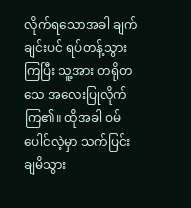လိုက်ရသောအခါ ချက်ချင်းပင် ရပ်တန့်သွားကြပြီး သူ့အား တရိုတသေ အလေးပြုလိုက်ကြ၏။ ထိုအခါ ဝမ်ပေါင်လဲ့မှာ သက်ပြင်းချမိသွား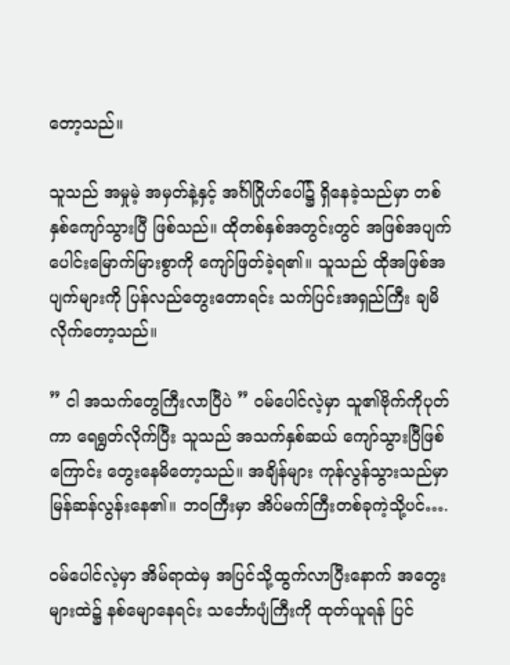တော့သည်။

သူသည် အမှုမဲ့ အမှတ်နဲ့နှင့် အင်္ဂါဂြိုဟ်ပေါ်၌ ရှိနေခဲ့သည်မှာ တစ်နှစ်ကျော်သွားပြီ ဖြစ်သည်။ ထိုတစ်နှစ်အတွင်းတွင် အဖြစ်အပျက်ပေါင်းမြောက်မြားစွာကို ကျော်ဖြတ်ခဲ့ရ၏။ သူသည် ထိုအဖြစ်အပျက်များကို ပြန်လည်တွေးတောရင်း သက်ပြင်းအရှည်ကြီး ချမိလိုက်တော့သည်။

” ငါ အသက်တွေကြီးလာပြီပဲ ” ဝမ်ပေါင်လဲ့မှာ သူ၏ဗိုက်ကိုပုတ်ကာ ရေရွတ်လိုက်ပြီး သူသည် အသက်နှစ်ဆယ် ကျော်သွားပြီဖြစ်ကြောင်း တွေးနေမိတော့သည်။ အချိန်များ ကုန်လွန်သွားသည်မှာ မြန်ဆန်လွန်းနေ၏။ ဘဝကြီးမှာ အိပ်မက်ကြီးတစ်ခုကဲ့သို့ပင်….

ဝမ်ပေါင်လဲ့မှာ အိမ်ရာထဲမှ အပြင်သို့ထွက်လာပြီးနောက် အတွေးများထဲ၌ နစ်မျောနေရင်း သင်္ဘောပျံကြီးကို ထုတ်ယူရန် ပြင်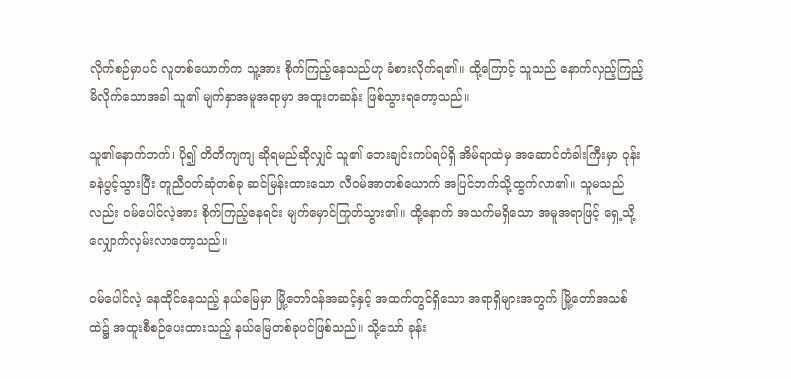လိုက်စဉ်မှာပင် လူတစ်ယောက်က သူ့အား စိုက်ကြည့်နေသည်ဟု ခံစားလိုက်ရ၏။ ထို့ကြောင့် သူသည် နောက်လှည့်ကြည့်မိလိုက်သောအခါ သူ၏ မျက်နှာအမူအရာမှာ အထူးတဆန်း ဖြစ်သွားရတော့သည်။

သူ၏နောက်ဘက်၊ ပို၍ တိတိကျကျ ဆိုရမည်ဆိုလျှင် သူ၏ ဘေးချင်းကပ်ရပ်ရှိ အိမ်ရာထဲမှ အဆောင်တံခါးကြီးမှာ ဝုန်းခနဲပွင့်သွားပြီး တူညီဝတ်ဆုံတစ်ခု ဆင်မြန်းထားသော လီဝမ်အာတစ်ယောက် အပြင်ဘက်သို့ထွက်လာ၏။ သူမသည်လည်း ဝမ်ပေါင်လဲ့အား စိုက်ကြည့်နေရင်း မျက်မှောင်ကြုတ်သွား၏။ ထို့နောက် အသက်မရှိသော အမူအရာဖြင့် ရှေ့သို့လျှောက်လှမ်းလာတော့သည်။

ဝမ်ပေါင်လဲ့ နေထိုင်နေသည့် နယ်မြေမှာ မြို့တော်ဝန်အဆင့်နှင့် အထက်တွင်ရှိသော အရာရှိများအတွက် မြို့တော်အသစ်ထဲ၌ အထူးစီစဉ်ပေးထားသည့် နယ်မြေတစ်ခုပင်ဖြစ်သည်။ သို့သော် ခုန်း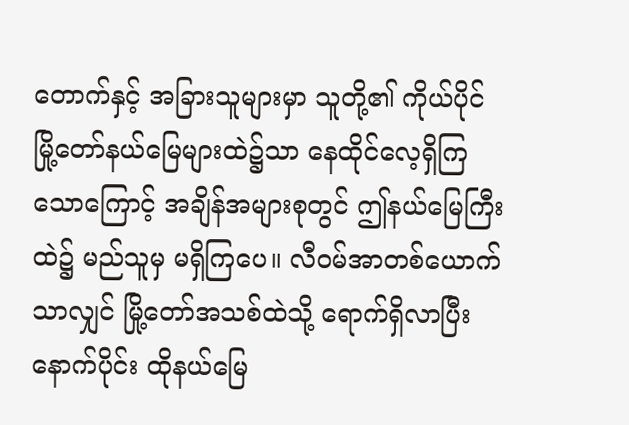တောက်နှင့် အခြားသူများမှာ သူတို့၏ ကိုယ်ပိုင်မြို့‌တော်နယ်မြေများထဲ၌သာ နေထိုင်လေ့ရှိကြသောကြောင့် အချိန်အများစုတွင် ဤနယ်မြေကြီးထဲ၌ မည်သူမှ မရှိကြပေ။ လီဝမ်အာတစ်ယောက်သာလျှင် မြို့တော်အသစ်ထဲသို့ ရောက်ရှိလာပြီးနောက်ပိုင်း ထိုနယ်မြေ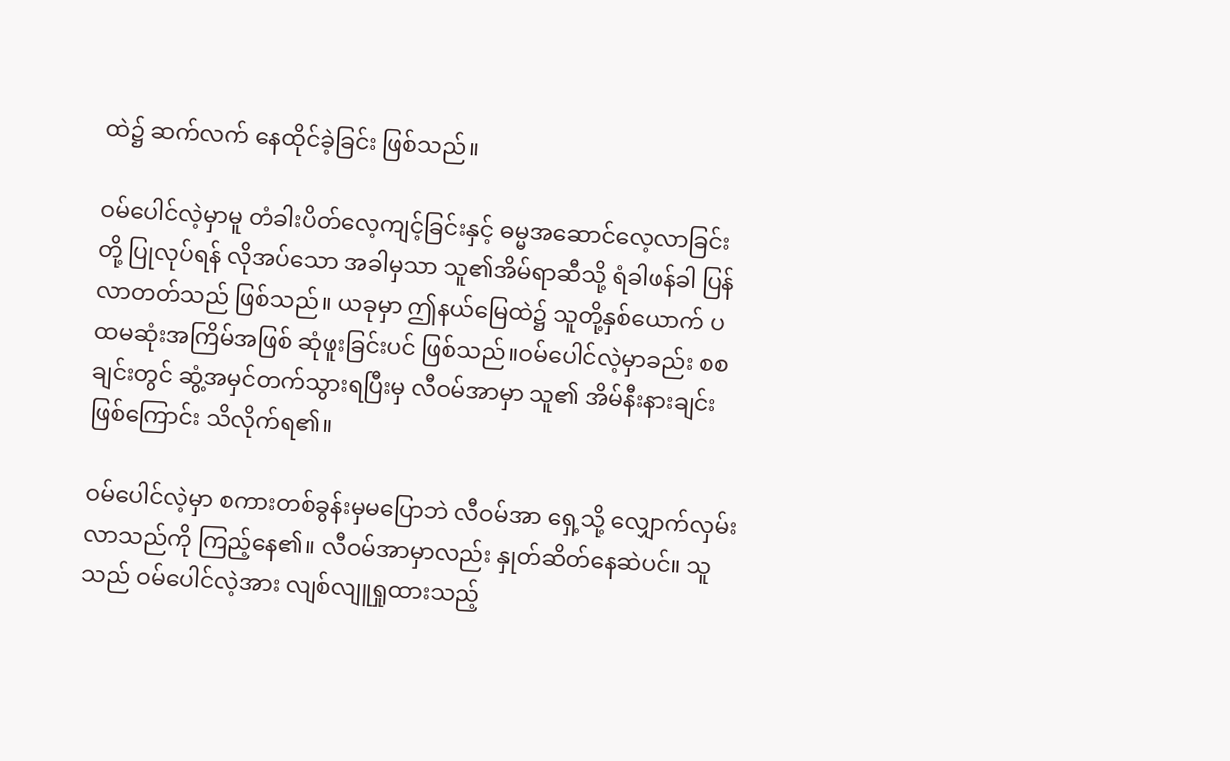ထဲ၌ ဆက်လက် နေထိုင်ခဲ့ခြင်း ဖြစ်သည်။

ဝမ်ပေါင်လဲ့မှာမူ တံခါးပိတ်လေ့ကျင့်ခြင်းနှင့် ဓမ္မအဆောင်လေ့လာခြင်းတို့ ပြုလုပ်ရန် လိုအပ်သော အခါမှသာ သူ၏အိမ်ရာဆီသို့ ရံခါဖန်ခါ ပြန်လာတတ်သည် ဖြစ်သည်။ ယခုမှာ ဤနယ်မြေထဲ၌ သူတို့နှစ်ယောက် ပထမဆုံးအကြိမ်အဖြစ် ဆုံဖူးခြင်းပင် ဖြစ်သည်။ဝမ်ပေါင်လဲ့မှာခည်း စစချင်းတွင် ဆွံ့အမှင်တက်သွားရပြီးမှ လီဝမ်အာမှာ သူ၏ အိမ်နီးနားချင်းဖြစ်ကြောင်း သိလိုက်ရ၏။

ဝမ်ပေါင်လဲ့မှာ စကားတစ်ခွန်းမှမပြောဘဲ လီဝမ်အာ ရှေ့သို့ လျှောက်လှမ်းလာသည်ကို ကြည့်နေ၏။ လီဝမ်အာမှာလည်း နှုတ်ဆိတ်နေဆဲပင်။ သူသည် ဝမ်ပေါင်လဲ့အား လျစ်လျူရှုထားသည့်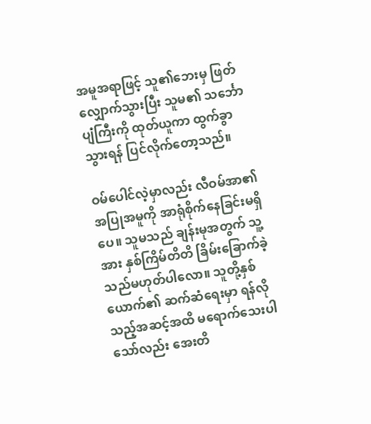အမူအရာဖြင့် သူ၏ဘေးမှ ဖြတ်လျှောက်သွားပြီး သူမ၏ သင်္ဘောပျံကြီးကို ထုတ်ယူကာ ထွက်ခွာသွားရန် ပြင်လိုက်တော့သည်။

ဝမ်ပေါင်လဲ့မှာလည်း လီဝမ်အာ၏ အပြုအမူကို အာရုံစိုက်နေခြင်းမရှိပေ။ သူမသည် ချန်းမုအတွက် သူ့အား နှစ်ကြိမ်တိတိ ခြိမ်းခြောက်ခဲ့သည်မဟုတ်ပါလော။ သူတို့နှစ်ယောက်၏ ဆက်ဆံရေးမှာ ရန်လိုသည့်အဆင့်အထိ မရောက်သေးပါသော်လည်း အေးတိ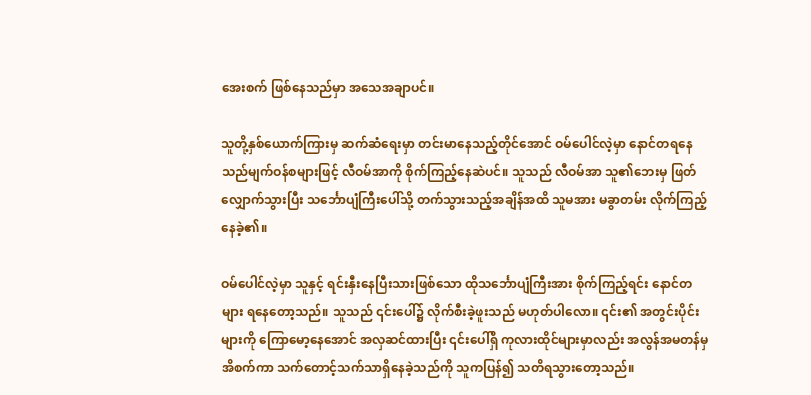အေးစက် ဖြစ်နေသည်မှာ အသေအချာပင်။

သူတို့နှစ်ယောက်ကြားမှ ဆက်ဆံရေးမှာ တင်းမာနေသည့်တိုင်အောင် ဝမ်ပေါင်လဲ့မှာ နောင်တရနေသည်မျက်ဝန်စများဖြင့် လီဝမ်အာကို စိုက်ကြည့်နေဆဲပင်။ သူသည် လီဝမ်အာ သူ၏ဘေးမှ ဖြတ်လျှောက်သွားပြီး သင်္ဘောပျံကြီးပေါ်သို့ တက်သွားသည့်အချိန်အထိ သူမအား မခွာတမ်း လိုက်ကြည့်နေခဲ့၏။

ဝမ်ပေါင်လဲ့မှာ သူနှင့် ရင်းနှီးနေပြီးသားဖြစ်သော ထိုသင်္ဘောပျံကြီးအား စိုက်ကြည့်ရင်း နောင်တများ ရနေတော့သည်။ သူသည် ၎င်းပေါ်၌ လိုက်စီးခဲ့ဖူးသည် မဟုတ်ပါလော။ ၎င်း၏ အတွင်းပိုင်းများကို ကြောမော့နေအောင် အလှဆင်ထားပြီး ၎င်းပေါ်ရှိ ကုလားထိုင်များမှာလည်း အလွန်အမတန်မှ အိစက်ကာ သက်တောင့်သက်သာရှိနေခဲ့သည်ကို သူကပြန်၍ သတိရသွားတော့သည်။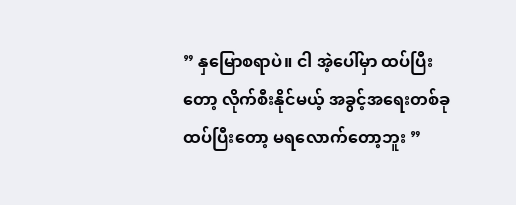” နှမြောစရာပဲ။ ငါ အဲ့ပေါ်မှာ ထပ်ပြီးတော့ လိုက်စီးနိုင်မယ့် အခွင့်အရေးတစ်ခု ထပ်ပြီးတော့ မရလောက်တော့ဘူး ”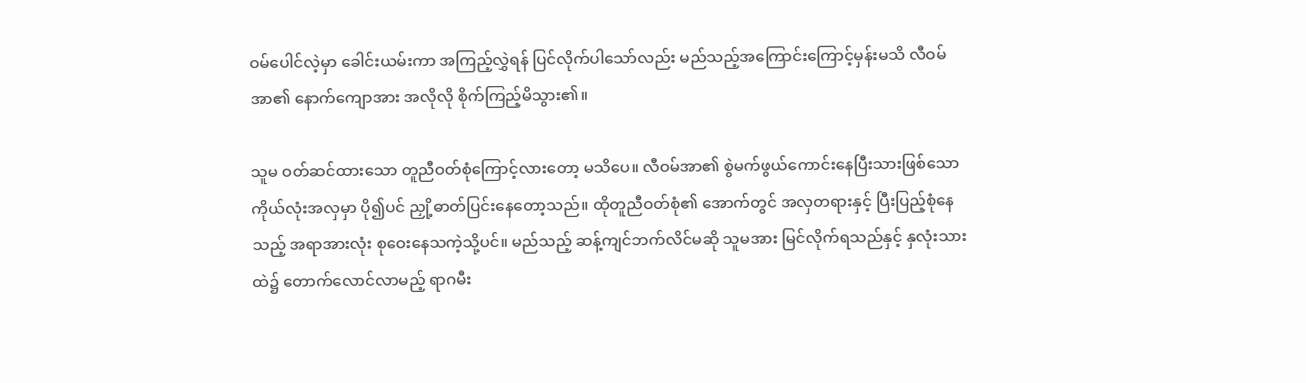ဝမ်ပေါင်လဲ့မှာ ခေါင်းယမ်းကာ အကြည့်လွှဲရန် ပြင်လိုက်ပါသော်လည်း မည်သည့်အကြောင်းကြောင့်မှန်းမသိ လီဝမ်အာ၏ နောက်ကျောအား အလိုလို စိုက်ကြည့်မိသွား၏။

သူမ ဝတ်ဆင်ထားသော တူညီဝတ်စုံကြောင့်လားတော့ မသိပေ။ လီဝမ်အာ၏ စွဲမက်ဖွယ်ကောင်းနေပြီးသားဖြစ်သော ကိုယ်လုံးအလှမှာ ပို၍ပင် ညှို့ဓာတ်ပြင်းနေတော့သည်။ ထိုတူညီဝတ်စုံ၏ အောက်တွင် အလှတရားနှင့် ပြီးပြည့်စုံနေသည့် အရာအားလုံး စုဝေးနေသကဲ့သို့ပင်။ မည်သည့် ဆန့်ကျင်ဘက်လိင်မဆို သူမအား မြင်လိုက်ရသည်နှင့် နှလုံးသားထဲ၌ တောက်လောင်လာမည့် ရာဂမီး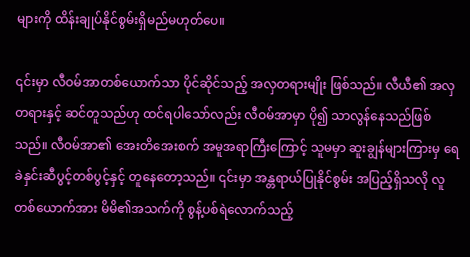များကို ထိန်းချုပ်နိုင်စွမ်းရှိမည်မဟုတ်ပေ။

၎င်းမှာ လီဝမ်အာတစ်ယောက်သာ ပိုင်ဆိုင်သည့် အလှတရားမျိုး ဖြစ်သည်။ လီယီ၏ အလှတရားနှင့် ဆင်တူသည်ဟု ထင်ရပါသော်လည်း လီဝမ်အာမှာ ပို၍ သာလွန်နေသည်ဖြစ်သည်။ လီဝမ်အာ၏ အေးတိအေးစက် အမူအရာကြီးကြောင့် သူမမှာ ဆူးချွန်များကြားမှ ရေခဲနှင်းဆီပွင့်တစ်ပွင့်နှင့် တူနေတော့သည်။ ၎င်းမှာ အန္တရာယ်ပြုနိုင်စွမ်း အပြည့်ရှိသလို လူတစ်ယောက်အား မိမိ၏အသက်ကို စွန့်ပစ်ရဲလောက်သည့်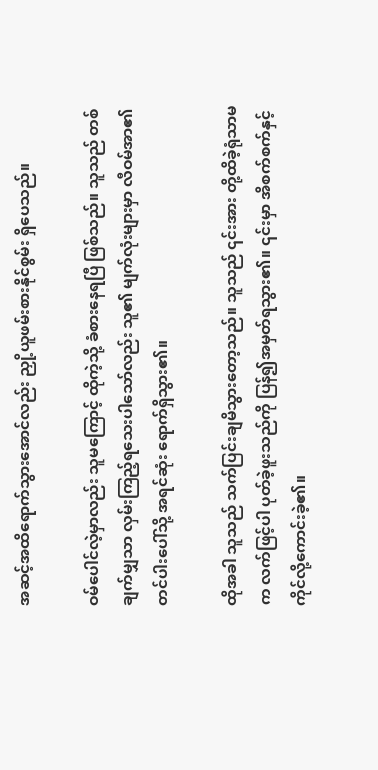အဆင့်အထိရောက်သွားအောင်လည်း ညှို့ယူဖမ်းစားနိုင်စွမ်း ရှိပေသည်။

ဝမ်ပေါင်လဲ့မှာလည်း သူမကြောင့် ထိုကဲ့သို့ ခံစားနေရပြီ ဖြစ်သည်။ သူသည် တစ်ချက်မျှသာ လှမ်းကြည့်ရသေးပါသော်လည်း သူ၏ မျက်လုံးများမှာ လီဝမ်အာ၏ တင်ပါးပေါ်သို့ အရင်ဆုံး ရောက်ရှိသွား၏။

ထိုအခါ သူသည် သက်ပြင်းချမိသွားတော့သည်။ သူသည် ၎င်းအား တို့ထိခဲ့ရုံသာမက လက်ဖြင့်ပါ ပုတ်ခဲ့ဖူးသည်ကို ပြန်၍အမှတ်ရသွား၏။ ၎င်းမှာ အိစက်စက်နှင့် ကိုင်လို့ကောင်းခဲ့၏။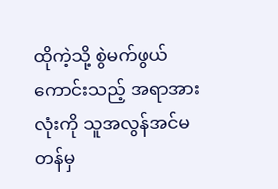ထိုကဲ့သို့ စွဲမက်ဖွယ်ကောင်းသည့် အရာအားလုံးကို သူအလွန်အင်မတန်မှ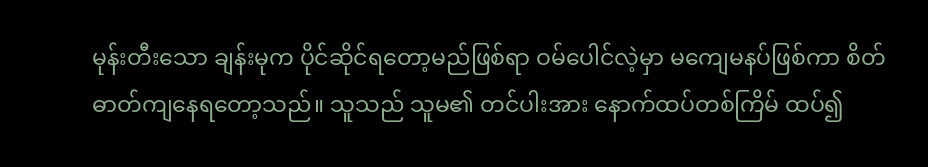မုန်းတီးသော ချန်းမုက ပိုင်ဆိုင်ရတော့မည်ဖြစ်ရာ ဝမ်ပေါင်လဲ့မှာ မကျေမနပ်ဖြစ်ကာ စိတ်ဓာတ်ကျနေရတော့သည်။ သူသည် သူမ၏ တင်ပါးအား နောက်ထပ်တစ်ကြိမ် ထပ်၍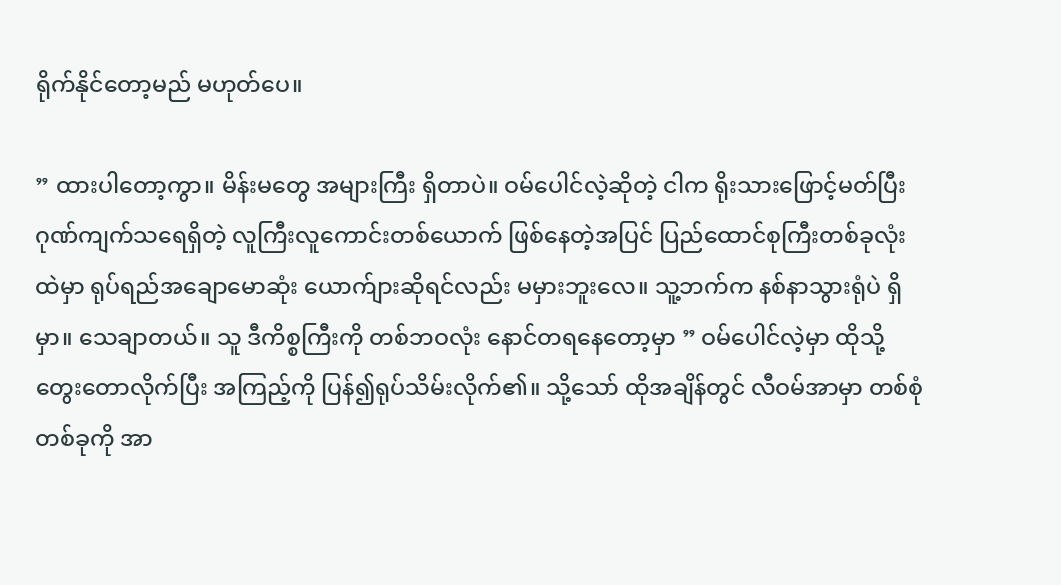ရိုက်နိုင်တော့မည် မဟုတ်ပေ။

” ထားပါတော့ကွာ။ မိန်းမတွေ အများကြီး ရှိတာပဲ။ ဝမ်ပေါင်လဲ့ဆိုတဲ့ ငါက ရိုးသားဖြောင့်မတ်ပြီး ဂုဏ်ကျက်သရေရှိတဲ့ လူကြီးလူကောင်းတစ်ယောက် ဖြစ်နေတဲ့အပြင် ပြည်ထောင်စုကြီးတစ်ခုလုံးထဲမှာ ရုပ်ရည်အချောမောဆုံး ယောက်ျားဆိုရင်လည်း မမှားဘူးလေ။ သူ့ဘက်က နစ်နာသွားရုံပဲ ရှိမှာ။ သေချာတယ်။ သူ ဒီကိစ္စကြီးကို တစ်ဘဝလုံး နောင်တရနေတော့မှာ ” ဝမ်ပေါင်လဲ့မှာ ထိုသို့တွေးတောလိုက်ပြီး အကြည့်ကို ပြန်၍ရုပ်သိမ်းလိုက်၏။ သို့သော် ထိုအချိန်တွင် လီဝမ်အာမှာ တစ်စုံတစ်ခုကို အာ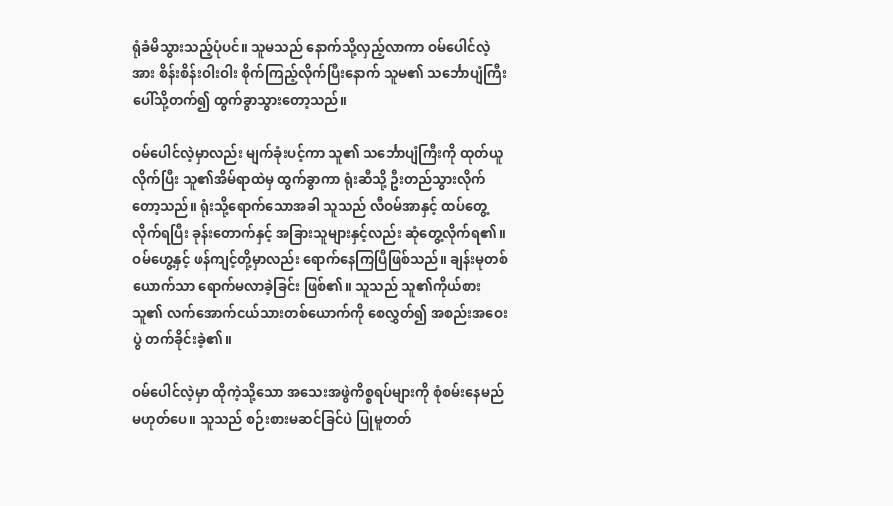ရုံခံမိသွားသည့်ပုံပင်။ သူမသည် နောက်သို့လှည့်လာကာ ဝမ်ပေါင်လဲ့အား စိန်းစိန်းဝါးဝါး စိုက်ကြည့်လိုက်ပြီးနောက် သူမ၏ သင်္ဘောပျံကြီးပေါ်သို့တက်၍ ထွက်ခွာသွားတော့သည်။

ဝမ်ပေါင်လဲ့မှာလည်း မျက်ခုံးပင့်ကာ သူ၏ သင်္ဘောပျံကြီးကို ထုတ်ယူလိုက်ပြီး သူ၏အိမ်ရာထဲမှ ထွက်ခွာကာ ရုံးဆီသို့ ဦးတည်သွားလိုက်တော့သည်။ ရုံးသို့ရောက်သောအခါ သူသည် လီဝမ်အာနှင့် ထပ်တွေ့လိုက်ရပြီး ခုန်းတောက်နှင့် အခြားသူများနှင့်လည်း ဆုံတွေ့လိုက်ရ၏။ ဝမ်ဟွေ့နှင့် ဖန်ကျင့်တို့မှာလည်း ရောက်နေကြပြီဖြစ်သည်။ ချန်းမုတစ်ယောက်သာ ရောက်မလာခဲ့ခြင်း ဖြစ်၏။ သူသည် သူ၏ကိုယ်စား သူ၏ လက်အောက်ငယ်သားတစ်ယောက်ကို‌ စေလွှတ်၍ ‌အစည်းအဝေးပွဲ တက်ခိုင်းခဲ့၏။

ဝမ်ပေါင်လဲ့မှာ ထိုကဲ့သို့သော အသေးအဖွဲကိစ္စရပ်များကို စုံစမ်းနေမည် မဟုတ်ပေ။ သူသည် စဉ်းစားမဆင်ခြင်ပဲ ပြုမူတတ်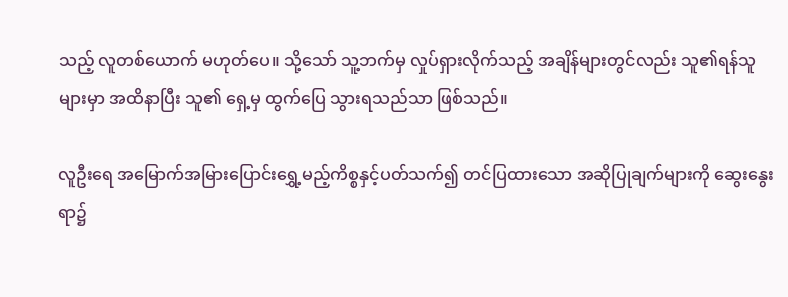သည့် လူတစ်ယောက် မဟုတ်ပေ။ သို့သော် သူ့ဘက်မှ လှုပ်ရှားလိုက်သည့် အချိန်များတွင်လည်း သူ၏ရန်သူများမှာ အထိနာပြီး သူ၏ ရှေ့မှ ထွက်ပြေ သွားရသည်သာ ဖြစ်သည်။

လူဦးရေ အမြောက်အမြားပြောင်းရွှေ့မည့်ကိစ္စနှင့်ပတ်သက်၍ တင်ပြထားသော အဆိုပြုချက်များကို ဆွေးနွေးရာ၌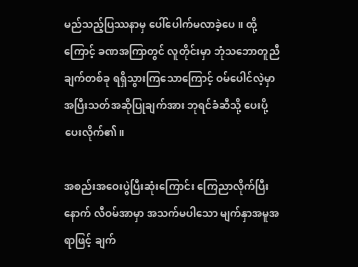မည်သည့်ပြဿနာမှ ပေါ်ပေါက်မလာခဲ့ပေ။ ထို့ကြောင့် ခဏအကြာတွင် လူတိုင်းမှာ ဘုံသဘောတူညီချက်တစ်ခု ရရှိသွားကြသောကြောင့် ဝမ်ပေါင်လဲ့မှာ အပြီးသတ်အဆိုပြုချက်အား ဘုရင်ခံဆီသို့ ပေးပို့ပေးလိုက်၏။

အစည်းအဝေးပွဲပြီးဆုံးကြောင်း ကြေညာလိုက်ပြီးနောက် လီဝမ်အာမှာ အသက်မပါသော မျက်နှာအမူအရာဖြင့် ချက်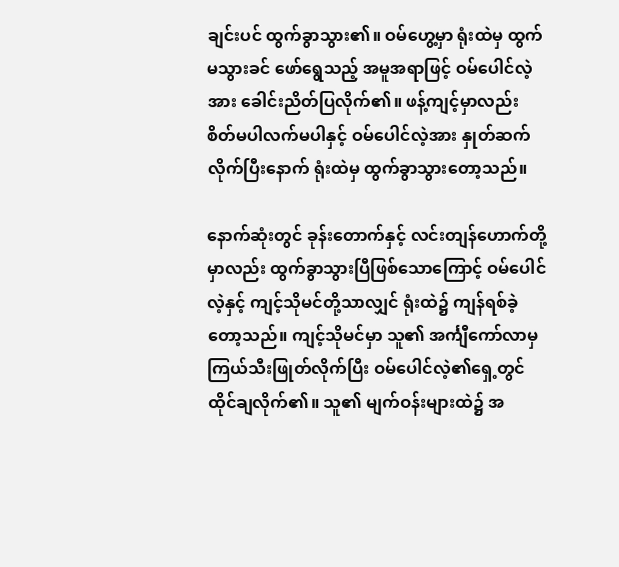ချင်းပင် ထွက်ခွာသွား၏။ ဝမ်ဟွေ့မှာ ရုံးထဲမှ ထွက်မသွားခင် ဖော်‌ရွေသည့် အမူအရာဖြင့် ဝမ်ပေါင်လဲ့အား ခေါင်းညိတ်ပြလိုက်၏။ ဖန့်ကျင့်မှာလည်း စိတ်မပါလက်မပါနှင့် ဝမ်ပေါင်လဲ့အား နှုတ်ဆက်လိုက်ပြီးနောက် ရုံးထဲမှ ထွက်ခွာသွားတော့သည်။

နောက်ဆုံးတွင် ခုန်းတောက်နှင့် လင်းတျန်ဟောက်တို့မှာလည်း ထွက်ခွာသွားပြီဖြစ်သောကြောင့် ဝမ်ပေါင်လဲ့နှင့် ကျင့်သိုမင်တို့သာလျှင် ရုံးထဲ၌ ကျန်ရစ်ခဲ့တော့သည်။ ကျင့်သိုမင်မှာ သူ၏ အင်္ကျီကော်လာမှ ကြယ်သီးဖြုတ်လိုက်ပြီး ဝမ်ပေါင်လဲ့၏ရှေ့တွင် ထိုင်ချလိုက်၏။ သူ၏ မျက်ဝန်းများထဲ၌ အ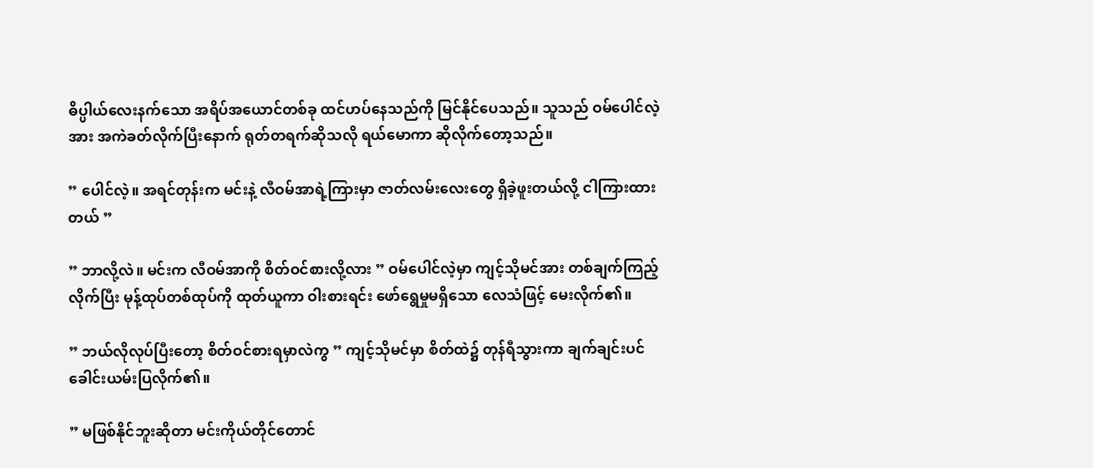ဓိပ္ပါယ်လေးနက်သော အရိပ်အယောင်တစ်ခု ထင်ဟပ်နေသည်ကို မြင်နိုင်ပေသည်။ သူသည် ဝမ်ပေါင်လဲ့အား အကဲခတ်လိုက်ပြီးနောက် ရုတ်တရက်ဆိုသလို ရယ်မောကာ ဆိုလိုက်တော့သည်။

” ပေါင်လဲ့။ အရင်တုန်းက မင်းနဲ့ လီဝမ်အာရဲ့ကြားမှာ ဇာတ်လမ်းလေးတွေ ရှိခဲ့ဖူးတယ်လို့ ငါကြားထားတယ် ”

” ဘာလို့လဲ။ မင်းက လီဝမ်အာကို စိတ်ဝင်စားလို့လား ” ဝမ်ပေါင်လဲ့မှာ ကျင့်သိုမင်အား တစ်ချက်ကြည့်လိုက်ပြီး မုန့်ထုပ်တစ်ထုပ်ကို ထုတ်ယူကာ ဝါးစားရင်း ဖော်ရွေမှုမရှိသော လေသံဖြင့် မေးလိုက်၏။

” ဘယ်လိုလုပ်ပြီးတော့ စိတ်ဝင်စားရမှာလဲကွ ” ကျင့်သိုမင်မှာ စိတ်ထဲ၌ တုန်ရီသွားကာ ချက်ချင်းပင်‌ ခေါင်းယမ်းပြလိုက်၏။

” မဖြစ်နိုင်ဘူးဆိုတာ မင်းကိုယ်တိုင်တောင်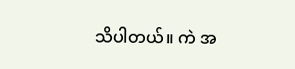သိပါတယ်။ ကဲ အ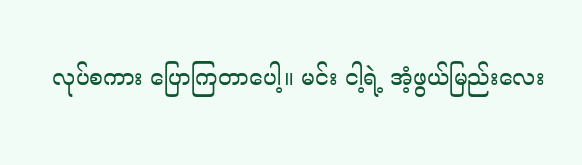လုပ်စကား ပြောကြတာပေါ့။ မင်း ငါ့ရဲ့ အံ့ဖွယ်မြည်းလေး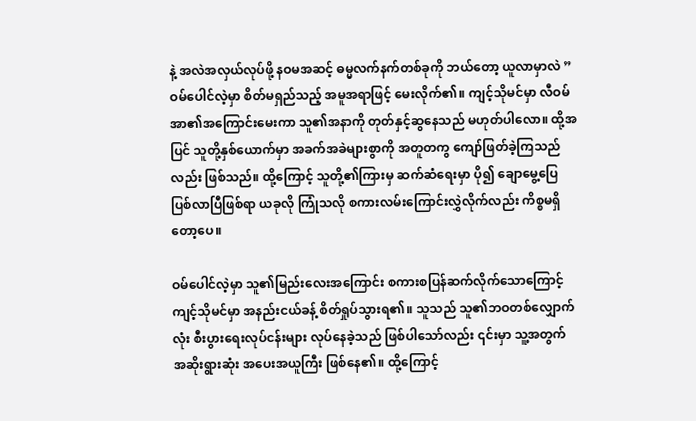နဲ့ အလဲအလှယ်လုပ်ဖို့ နဝမအဆင့် ဓမ္မလက်နက်တစ်ခုကို ဘယ်တော့ ယူလာမှာလဲ ” ဝမ်ပေါင်လဲ့မှာ စိတ်မရှည်သည့် အမူအရာဖြင့် မေးလိုက်၏။ ကျင့်သိုမင်မှာ လီဝမ်အာ၏အကြောင်းမေးကာ သူ၏အနာကို တုတ်နှင့်ဆွနေသည် မဟုတ်ပါလော။ ထို့အပြင် သူတို့နှစ်ယောက်မှာ အခက်အခဲများစွာကို အတူတကွ ကျော်ဖြတ်ခဲ့ကြသည်လည်း ဖြစ်သည်။ ထို့ကြောင့် သူတို့၏ကြားမှ ဆက်ဆံရေးမှာ ပို၍ ချောမွေ့ပြေပြစ်လာပြီဖြစ်ရာ ယခုလို ကြုံသလို စကားလမ်းကြောင်းလွှဲလိုက်လည်း ကိစ္စမရှိတော့ပေ။

ဝမ်ပေါင်လဲ့မှာ သူ၏မြည်းလေးအကြောင်း စကားစပြန်ဆက်လိုက်သောကြောင့် ကျင့်သိုမင်မှာ အနည်းငယ်ခန့် စိတ်ရှုပ်သွားရ၏။ သူသည် သူ၏ဘဝတစ်လျှောက်လုံး စီးပွားရေးလုပ်ငန်းများ လုပ်နေခဲ့သည် ဖြစ်ပါသော်လည်း ၎င်းမှာ သူ့အတွက် အဆိုးရွားဆုံး အပေးအယူကြီး ဖြစ်နေ၏။ ထို့ကြောင့်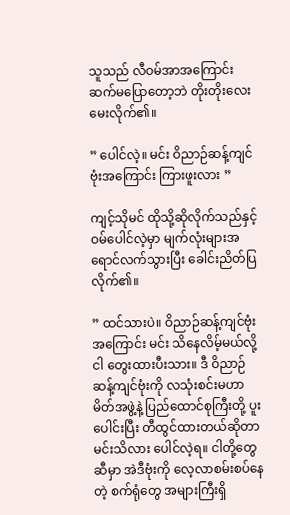သူသည် လီဝမ်အာအကြောင်း ဆက်မပြောတော့ဘဲ တိုးတိုးလေး မေးလိုက်၏။

” ပေါင်လဲ့။ မင်း ဝိညာဉ်ဆန့်ကျင်ဗုံးအကြောင်း ကြားဖူးလား ”

ကျင့်သိုမင် ထိုသို့ဆိုလိုက်သည်နှင့် ဝမ်ပေါင်လဲ့မှာ မျက်လုံးများအရောင်လက်သွားပြီး ခေါင်းညိတ်ပြလိုက်၏။

” ထင်သားပဲ။ ဝိညာဉ်ဆန့်ကျင်ဗုံးအကြောင်း မင်း သိနေလိမ့်မယ်လို့ ငါ တွေးထားပီးသား။ ဒီ ဝိညာဉ်ဆန့်ကျင်ဗုံးကို လသုံးစင်းမဟာမိတ်အဖွဲ့နဲ့ ပြည်ထောင်စုကြီးတို့ ပူးပေါင်းပြီး တီထွင်ထားတယ်ဆိုတာ မင်းသိလား ပေါင်လဲ့ရ။ ငါတို့တွေဆီမှာ အဲဒီဗုံးကို လေ့လာစမ်းစပ်နေတဲ့ စက်ရုံတွေ အများကြီးရှိ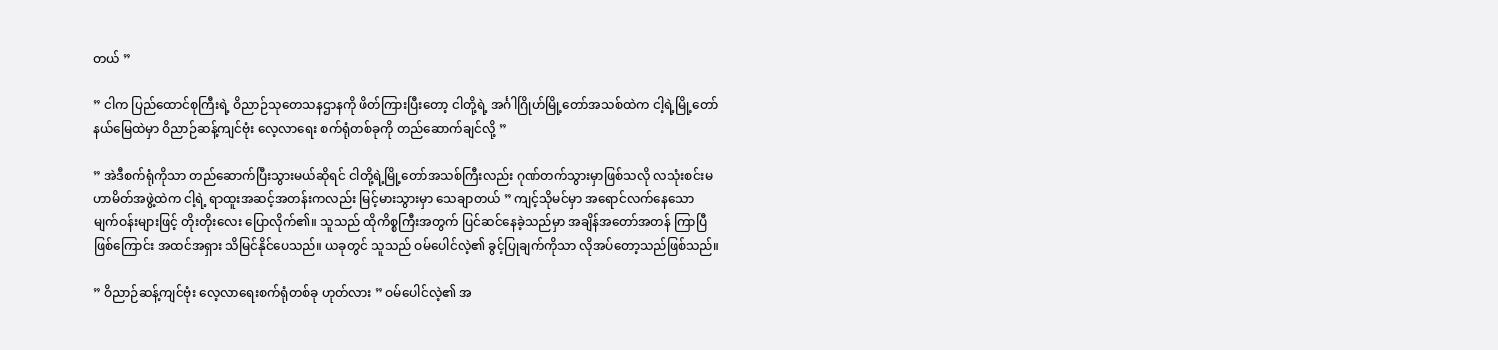တယ် ”

” ငါက ပြည်ထောင်စုကြီးရဲ့ ဝိညာဉ်သုတေသနဌာနကို ဖိတ်ကြားပြီးတော့ ငါတို့ရဲ့ အင်္ဂါဂြိုဟ်မြို့တော်အသစ်ထဲက ငါ့ရဲ့မြို့တော်နယ်မြေထဲမှာ ဝိညာဉ်ဆန့်ကျင်ဗုံး လေ့လာရေး စက်ရုံတစ်ခုကို တည်ဆောက်ချင်လို့ ”

” အဲဒီစက်ရုံကိုသာ တည်ဆောက်ပြီးသွားမယ်ဆိုရင် ငါတို့ရဲ့မြို့တော်အသစ်ကြီးလည်း ဂုဏ်တက်သွားမှာဖြစ်သလို လသုံးစင်းမဟာမိတ်အဖွဲ့ထဲက ငါ့ရဲ့ ရာထူးအဆင့်အတန်းကလည်း မြင့်မားသွားမှာ သေချာတယ် ” ကျင့်သိုမင်မှာ အရောင်လက်နေသော မျက်ဝန်းများဖြင့် တိုးတိုးလေး ပြောလိုက်၏။ သူသည် ထိုကိစ္စကြီးအတွက် ပြင်ဆင်နေခဲ့သည်မှာ အချိန်အတော်အတန် ကြာပြီဖြစ်ကြောင်း အထင်အရှား သိမြင်နိုင်ပေသည်။ ယခုတွင် သူသည် ဝမ်ပေါင်လဲ့၏ ခွင့်ပြုချက်ကိုသာ လိုအပ်တော့သည်ဖြစ်သည်။

” ဝိညာဉ်ဆန့်ကျင်ဗုံး လေ့လာရေးစက်ရုံတစ်ခု ဟုတ်လား ” ဝမ်ပေါင်လဲ့၏ အ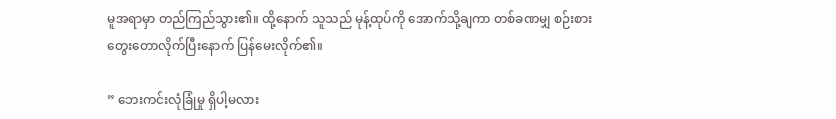မူအရာမှာ တည်ကြည်သွား၏။ ထို့နောက် သူသည် မုန့်ထုပ်ကို အောက်သို့ချကာ တစ်ခဏမျှ စဉ်းစားတွေးတောလိုက်ပြီးနောက် ပြန်မေးလိုက်၏။

” ဘေးကင်းလုံခြုံမှု ရှိပါ့မလား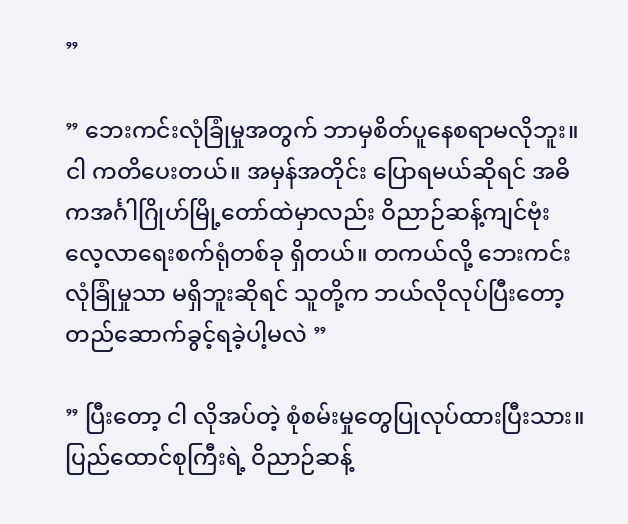”

” ဘေးကင်းလုံခြုံမှုအတွက် ဘာမှစိတ်ပူနေစရာမလိုဘူး။ ငါ ကတိပေးတယ်။ အမှန်အတိုင်း ပြောရမယ်ဆိုရင် အဓိကအင်္ဂါဂြိုဟ်မြို့တော်ထဲမှာလည်း ဝိညာဉ်ဆန့်ကျင်ဗုံး လေ့လာရေးစက်ရုံတစ်ခု ရှိတယ်။ တကယ်လို့ ဘေးကင်းလုံခြုံမှုသာ မရှိဘူးဆိုရင် သူတို့က ဘယ်လိုလုပ်ပြီးတော့ တည်ဆောက်ခွင့်ရခဲ့ပါ့မလဲ ”

” ပြီးတော့ ငါ လိုအပ်တဲ့ စုံစမ်းမှုတွေပြုလုပ်ထားပြီးသား။ ပြည်ထောင်စုကြီးရဲ့ ဝိညာဉ်ဆန့်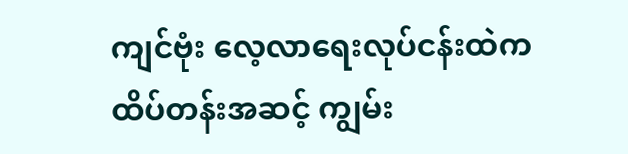ကျင်ဗုံး လေ့လာရေးလုပ်ငန်းထဲက ထိပ်တန်းအဆင့် ကျွမ်း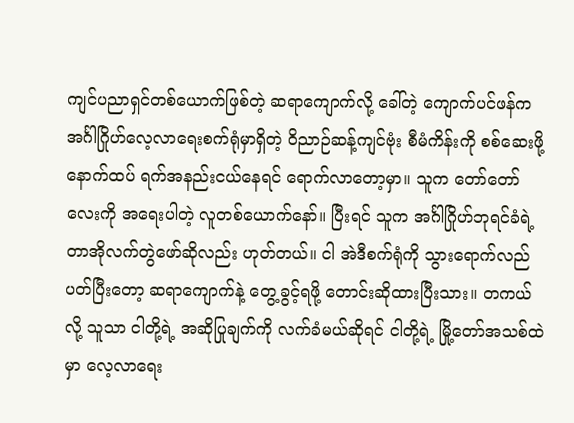ကျင်ပညာရှင်တစ်ယောက်ဖြစ်တဲ့ ‌ဆရာကျောက်လို့ ခေါ်တဲ့ ကျောက်ပင်ဖန်က အင်္ဂါဂြိုဟ်လေ့လာရေးစက်ရုံမှာရှိတဲ့ ဝိညာဉ်ဆန့်ကျင်ဗုံး စီမံကိန်းကို စစ်ဆေးဖို့ နောက်ထပ် ရက်အနည်းငယ်နေရင် ရောက်လာတော့မှာ။ သူက တော်တော်လေးကို အရေးပါတဲ့ လူတစ်ယောက်နော်။ ပြီးရင် သူက အင်္ဂါဂြိုဟ်ဘုရင်ခံရဲ့ တာအိုလက်တွဲဖော်ဆိုလည်း ဟုတ်တယ်။ ငါ အဲဒီစက်ရုံကို သွားရောက်လည်ပတ်ပြီးတော့ ဆရာကျောက်နဲ့ တွေ့ခွင့်ရဖို့ တောင်းဆိုထားပြီးသား။ တကယ်လို့ သူသာ ငါတို့ရဲ့ အဆိုပြုချက်ကို လက်ခံမယ်ဆိုရင် ငါတို့ရဲ့ မြို့တော်အသစ်ထဲမှာ လေ့လာရေး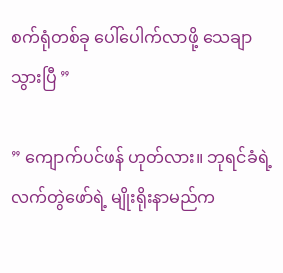စက်ရုံတစ်ခု ပေါ်ပေါက်လာဖို့ သေချာသွားပြီ ”

” ကျောက်ပင်ဖန် ဟုတ်လား။ ဘုရင်ခံရဲ့ လက်တွဲဖော်ရဲ့ မျိုးရိုးနာမည်က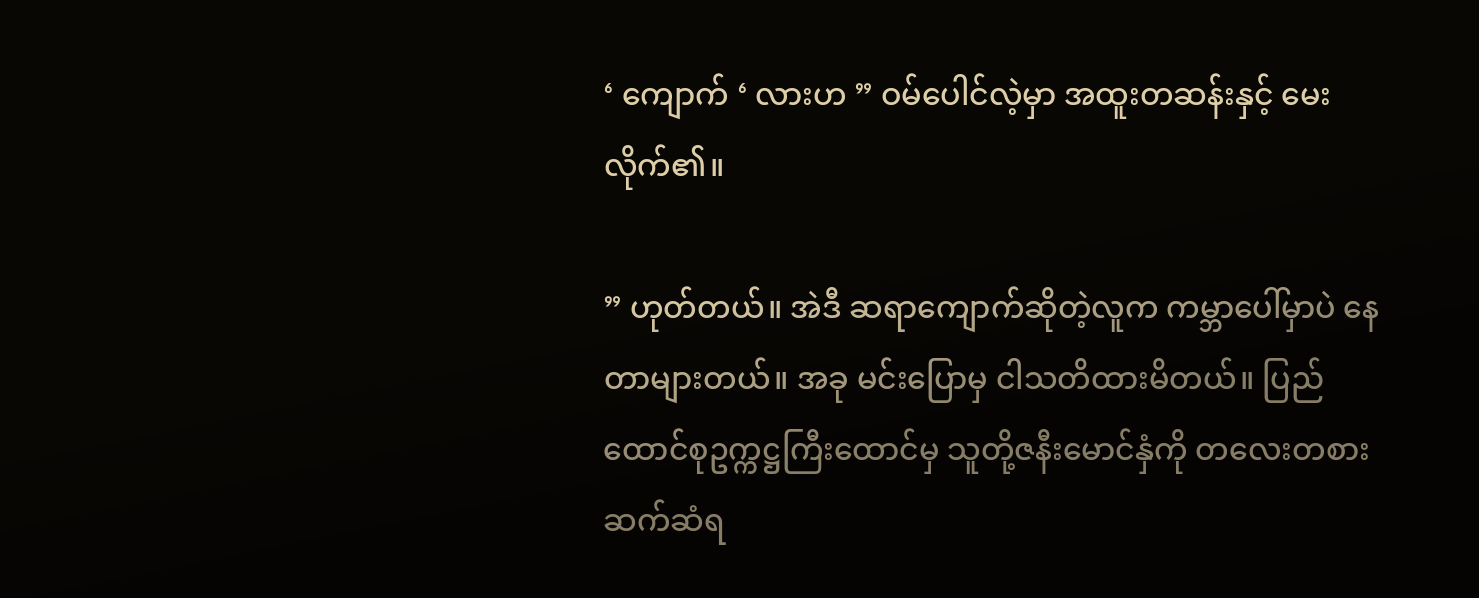‘ ကျောက် ‘ လားဟ ” ဝမ်ပေါင်လဲ့မှာ အထူးတဆန်းနှင့် မေးလိုက်၏။

” ဟုတ်တယ်။ အဲဒီ ဆရာကျောက်ဆိုတဲ့လူက ကမ္ဘာပေါ်မှာပဲ နေတာများတယ်။ အခု မင်းပြောမှ ငါသတိထားမိတယ်။ ပြည်ထောင်စုဥက္ကဋ္ဌကြီးထောင်မှ သူတို့ဇနီးမောင်နှံကို တလေးတစား ဆက်ဆံရ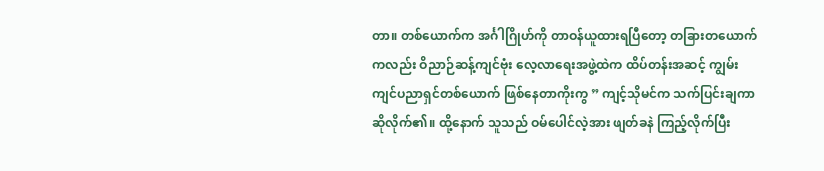တာ။ တစ်ယောက်က အင်္ဂါဂြိုဟ်ကို တာဝန်ယူထားရပြီတော့ တခြားတယောက်ကလည်း ဝိညာဉ်ဆန့်ကျင်ဗုံး လေ့လာရေးအဖွဲ့ထဲက ထိပ်တန်းအဆင့် ကျွမ်းကျင်ပညာရှင်တစ်ယောက် ဖြစ်နေတာကိုးကွ ” ကျင့်သိုမင်က သက်ပြင်းချကာ ဆိုလိုက်၏။ ထို့နောက် သူသည် ဝမ်ပေါင်လဲ့အား ဖျတ်ခနဲ ကြည့်လိုက်ပြီး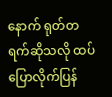နောက် ရုတ်တရက်ဆိုသလို ထပ်ပြောလိုက်ပြန်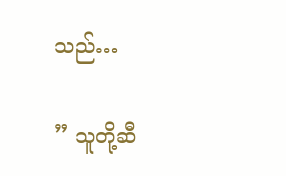သည်…

” သူတို့ဆီ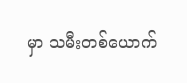မှာ သမီးတစ်ယောက်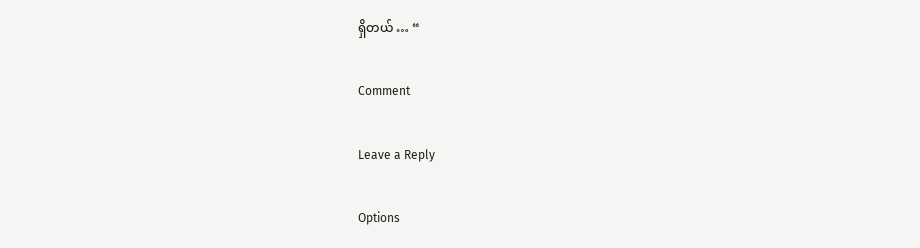ရှိတယ် … “

Comment

Leave a Reply

Options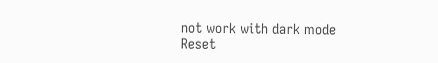not work with dark mode
Reset